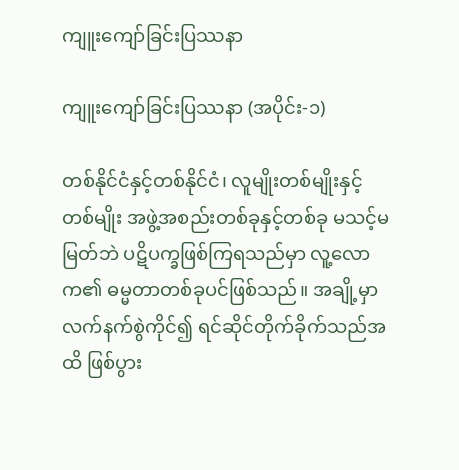ကျူးကျော်ခြင်းပြဿနာ

ကျူးကျော်ခြင်းပြဿနာ (အပိုင်း-၁)

တစ်နိုင်ငံနှင့်တစ်နိုင်ငံ၊ လူမျိုးတစ်မျိုးနှင့်တစ်မျိုး အဖွဲ့အစည်းတစ်ခုနှင့်တစ်ခု မသင့်မမြတ်ဘဲ ပဋိပက္ခဖြစ်ကြရသည်မှာ လူ့လောက၏ ဓမ္မတာတစ်ခုပင်ဖြစ်သည်။ အချို့မှာ လက်နက်စွဲကိုင်၍ ရင်ဆိုင်တိုက်ခိုက်သည်အထိ ဖြစ်ပွား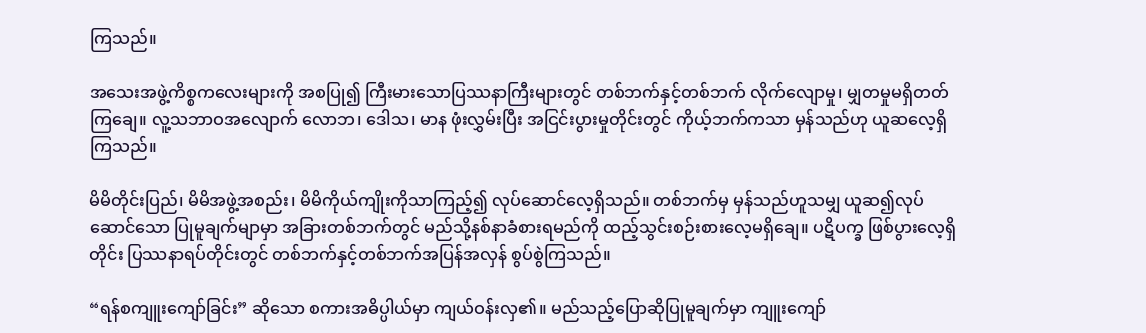ကြသည်။

အသေးအဖွဲ့ကိစ္စကလေးများကို အစပြု၍ ကြီးမားသောပြဿနာကြီးများတွင် တစ်ဘက်နှင့်တစ်ဘက် လိုက်လျောမှု၊ မျှတမှုမရှိတတ်ကြချေ။ လူ့သဘာဝအလျောက် လောဘ၊ ဒေါသ၊ မာန ဖုံးလွှမ်းပြီး အငြင်းပွားမှုတိုင်းတွင် ကိုယ့်ဘက်ကသာ မှန်သည်ဟု ယူဆလေ့ရှိကြသည်။

မိမိတိုင်းပြည်၊ မိမိအဖွဲ့အစည်း၊ မိမိကိုယ်ကျိုးကိုသာကြည့်၍ လုပ်ဆောင်လေ့ရှိသည်။ တစ်ဘက်မှ မှန်သည်ဟူသမျှ ယူဆ၍လုပ်ဆောင်သော ပြုမူချက်မျာမှာ အခြားတစ်ဘက်တွင် မည်သို့နစ်နာခံစားရမည်ကို ထည့်သွင်းစဉ်းစားလေ့မရှိချေ။ ပဋိပက္ခ ဖြစ်ပွားလေ့ရှိတိုင်း ပြဿနာရပ်တိုင်းတွင် တစ်ဘက်နှင့်တစ်ဘက်အပြန်အလှန် စွပ်စွဲကြသည်။

“ရန်စကျူးကျော်ခြင်း” ဆိုသော စကားအဓိပ္ပါယ်မှာ ကျယ်ဝန်းလှ၏။ မည်သည့်ပြောဆိုပြုမူချက်မှာ ကျူးကျော်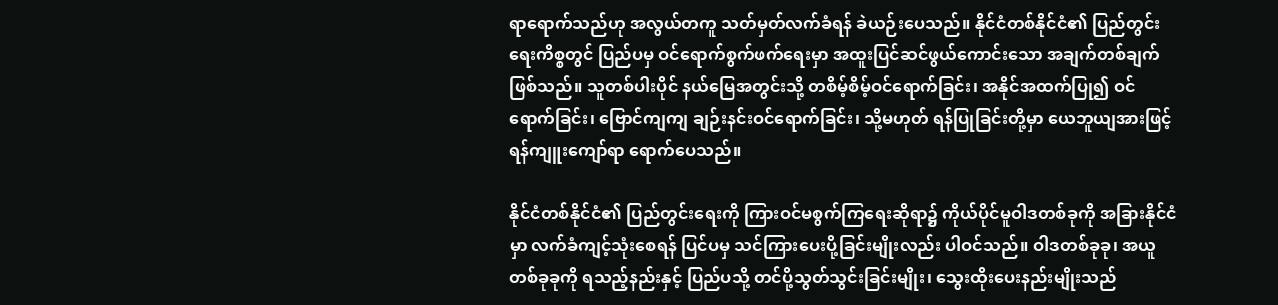ရာရောက်သည်ဟု အလွယ်တကူ သတ်မှတ်လက်ခံရန် ခဲယဉ်းပေသည်။ နိုင်ငံတစ်နိုင်ငံ၏ ပြည်တွင်းရေးကိစ္စတွင် ပြည်ပမှ ဝင်ရောက်စွက်ဖက်ရေးမှာ အထူးပြင်ဆင်ဖွယ်ကောင်းသော အချက်တစ်ချက်ဖြစ်သည်။ သူတစ်ပါးပိုင် နယ်မြေအတွင်းသို့ တစိမ့်စိမ့်ဝင်ရောက်ခြင်း၊ အနိုင်အထက်ပြု၍ ဝင်ရောက်ခြင်း၊ ဗြောင်ကျကျ ချဉ်းနင်းဝင်ရောက်ခြင်း၊ သို့မဟုတ် ရန်ပြုခြင်းတို့မှာ ယေဘူယျအားဖြင့် ရန်ကျူးကျော်ရာ ရောက်ပေသည်။

နိုင်ငံတစ်နိုင်ငံ၏ ပြည်တွင်းရေးကို ကြားဝင်မစွက်ကြရေးဆိုရာ၌ ကိုယ်ပိုင်မူဝါဒတစ်ခုကို အခြားနိုင်ငံမှာ လက်ခံကျင့်သုံးစေရန် ပြင်ပမှ သင်ကြားပေးပို့ခြင်းမျိုးလည်း ပါဝင်သည်။ ဝါဒတစ်ခုခု၊ အယူတစ်ခုခုကို ရသည့်နည်းနှင့် ပြည်ပသို့ တင်ပို့သွတ်သွင်းခြင်းမျိုး၊ သွေးထိုးပေးနည်းမျိုးသည်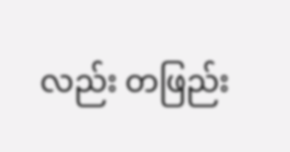လည်း တဖြည်း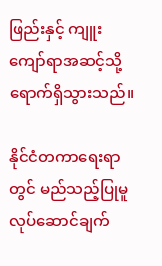ဖြည်းနှင့် ကျူးကျော်ရာအဆင့်သို့ ရောက်ရှိသွားသည်။

နိုင်ငံတကာရေးရာတွင် မည်သည့်ပြုမူလုပ်ဆောင်ချက်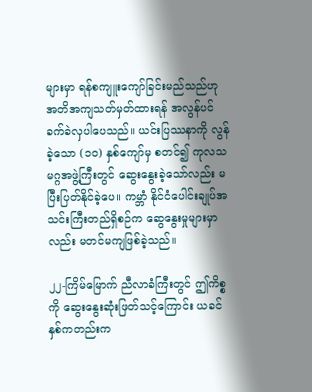များမှာ ရန်စကျူးကျော်ခြင်းမည်သည်ဟု အတိအကျသတ်မှတ်ထားရန် အလွန်ပင်ခက်ခဲလှပါပေသည်။ ယင်းပြဿနာကို လွန်ခဲ့သော (၁၀) နှစ်ကျော်မှ စတင်၍ ကုလသမဂ္ဂအဖွဲ့ကြီးတွင် ဆွေးနွေးခဲ့သော်လည်း မပြီးပြတ်နိုင်ခဲ့ပေ။ ကမ္ဘာံ နိုင်ငံပေါင်းချုပ်အသင်းကြီးတည်ရှိစဉ်က ဆွေနွေးမှုများမှာလည်း မတင်မကျဖြစ်ခဲ့သည်။

၂၂-ကြိမ်မြောက် ညီလာခံကြီးတွင် ဤကိစ္စကို ဆွေးနွေးဆုံးဖြတ်သင့်ကြောင်း ယခင်နှစ်ကတည်းက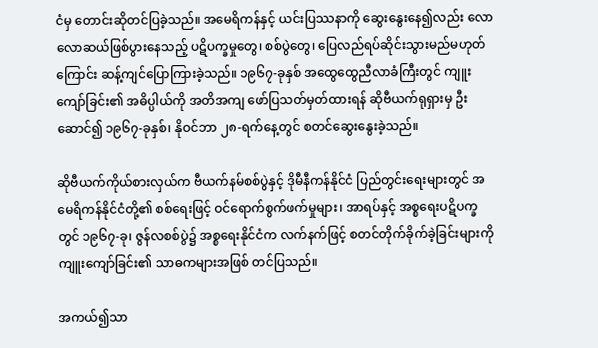ငံမှ တောင်းဆိုတင်ပြခဲ့သည်။ အမေရိကန်နှင့် ယင်းပြဿနာကို ဆွေးနွေးနေ၍လည်း လောလောဆယ်ဖြစ်ပွားနေသည့် ပဋိပက္ခမှုတွေ၊ စစ်ပွဲတွေ၊ ပြေလည်ရပ်ဆိုင်းသွားမည်မဟုတ်ကြောင်း ဆန့်ကျင်ပြောကြားခဲ့သည်။ ၁၉၆၇-ခုနှစ် အထွေထွေညီလာခံကြီးတွင် ကျူးကျော်ခြင်း၏ အဓိပ္ပါယ်ကို အတိအကျ ဖော်ပြသတ်မှတ်ထားရန် ဆိုဗီယက်ရုရှားမှ ဦးဆောင်၍ ၁၉၆၇-ခုနှစ်၊ နိုဝင်ဘာ ၂၈-ရက်နေ့တွင် စတင်ဆွေးနွေးခဲ့သည်။

ဆိုဗီယက်ကိုယ်စားလှယ်က ဗီယက်နမ်စစ်ပွဲနှင့် ဒိုမီနီကန်နိုင်ငံ ပြည်တွင်းရေးများတွင် အမေရိကန်နိုင်ငံတို့၏ စစ်ရေးဖြင့် ဝင်ရောက်စွက်ဖက်မှုများ၊ အာရပ်နှင့် အစ္စရေးပဋိပက္ခတွင် ၁၉၆၇-ခု၊ ဇွန်လစစ်ပွဲ၌ အစ္စရေးနိုင်ငံက လက်နက်ဖြင့် စတင်တိုက်ခိုက်ခဲ့ခြင်းများကို ကျူးကျော်ခြင်း၏ သာဓကများအဖြစ် တင်ပြသည်။

အကယ်၍သာ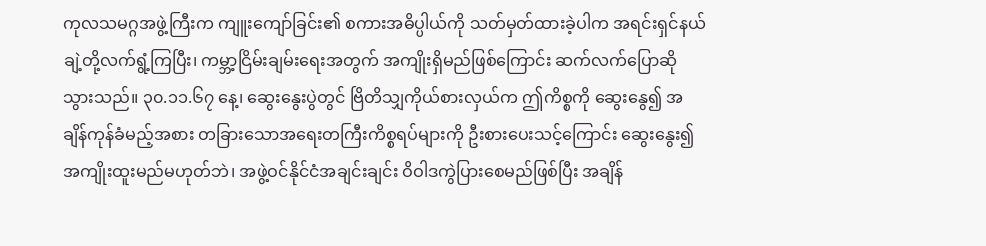ကုလသမဂ္ဂအဖွဲ့ကြီးက ကျူးကျော်ခြင်း၏ စကားအဓိပ္ပါယ်ကို သတ်မှတ်ထားခဲ့ပါက အရင်းရှင်နယ်ချဲ့တို့လက်ရွံ့ကြပြီး၊ ကမ္ဘာ့ငြိမ်းချမ်းရေးအတွက် အကျိုးရှိမည်ဖြစ်ကြောင်း ဆက်လက်ပြောဆိုသွားသည်။ ၃၀.၁၁.၆၇ နေ့၊ ဆွေးနွေးပွဲတွင် ဗြိတိသျှကိုယ်စားလှယ်က ဤကိစ္စကို ဆွေးနွေ၍ အချိန်ကုန်ခံမည့်အစား တခြားသောအရေးတကြီးကိစ္စရပ်များကို ဦးစားပေးသင့်ကြောင်း ဆွေးနွေး၍ အကျိုးထူးမည်မဟုတ်ဘဲ၊ အဖွဲ့ဝင်နိုင်ငံအချင်းချင်း ဝိဝါဒကွဲပြားစေမည်ဖြစ်ပြီး အချိန်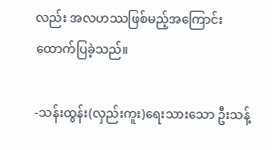လည်း အလဟဿဖြစ်မည့်အကြောင်း ထောက်ပြခဲ့သည်။

-သန်းထွန်း(လှည်းကူး)ရေးသားသော ဦးသန့်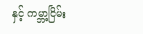နှင့် ကမ္ဘာ့ငြိမ်း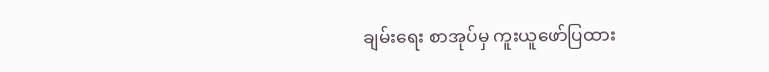ချမ်းရေး စာအုပ်မှ ကူးယူဖော်ပြထား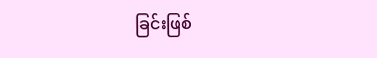ခြင်းဖြစ်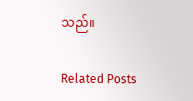သည်။

Related Posts